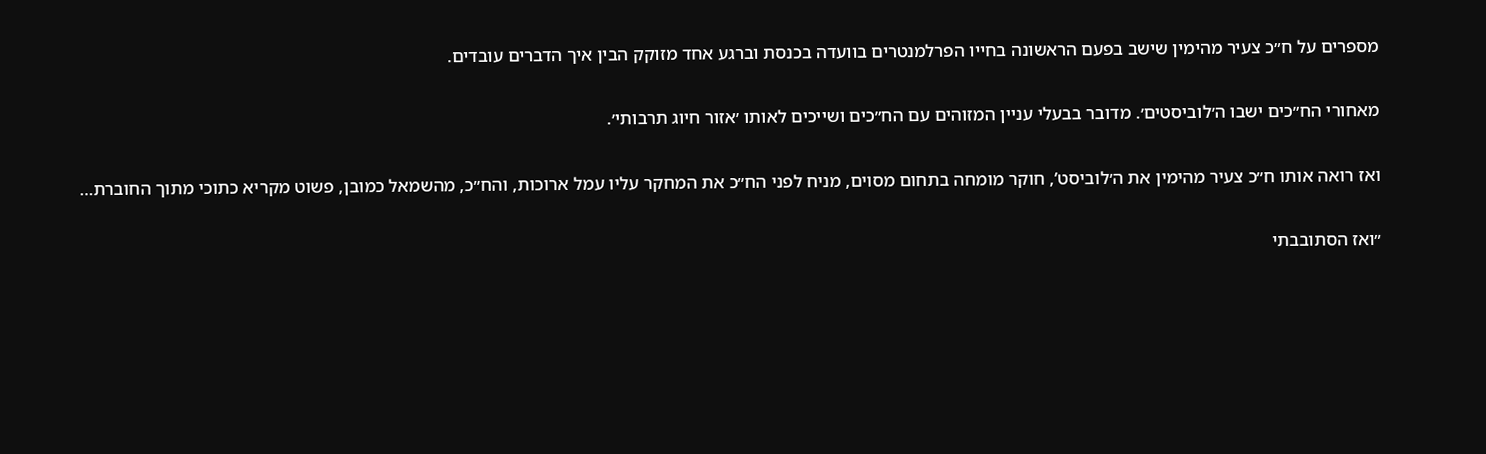מספרים על ח״כ צעיר מהימין שישב בפעם הראשונה בחייו הפרלמנטרים בוועדה בכנסת וברגע אחד מזוקק הבין איך הדברים עובדים.

מאחורי הח״כים ישבו ה׳לוביסטים׳. מדובר בבעלי עניין המזוהים עם הח״כים ושייכים לאותו ׳אזור חיוג תרבותי׳.

ואז רואה אותו ח״כ צעיר מהימין את ה׳לוביסט’, חוקר מומחה בתחום מסוים, מניח לפני הח״כ את המחקר עליו עמל ארוכות, והח״כ, מהשמאל כמובן, פשוט מקריא כתוכי מתוך החוברת…

״ואז הסתובבתי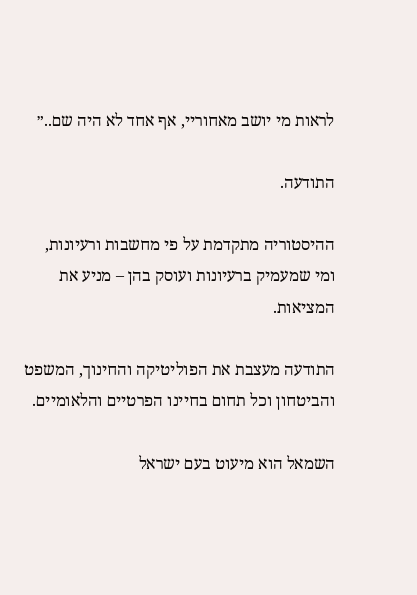לראות מי יושב מאחוריי, אף אחד לא היה שם..״

התודעה.

ההיסטוריה מתקדמת על פי מחשבות ורעיונות, ומי שמעמיק ברעיונות ועוסק בהן – מניע את המציאות.

התודעה מעצבת את הפוליטיקה והחינוך, המשפט והביטחון וכל תחום בחיינו הפרטיים והלאומיים.

השמאל הוא מיעוט בעם ישראל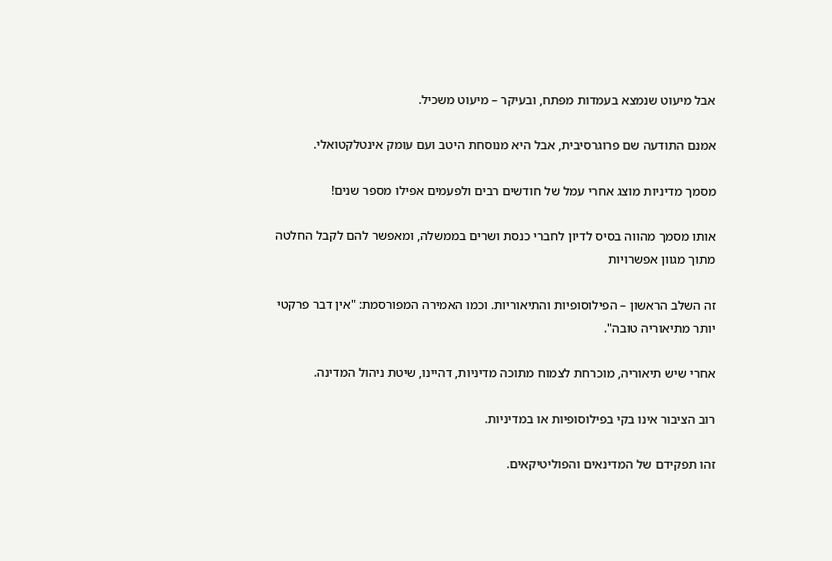אבל מיעוט שנמצא בעמדות מפתח, ובעיקר – מיעוט משכיל.

אמנם התודעה שם פרוגרסיבית, אבל היא מנוסחת היטב ועם עומק אינטלקטואלי.

מסמך מדיניות מוצג אחרי עמל של חודשים רבים ולפעמים אפילו מספר שנים!

אותו מסמך מהווה בסיס לדיון לחברי כנסת ושרים בממשלה, ומאפשר להם לקבל החלטה מתוך מגוון אפשרויות

זה השלב הראשון – הפילוסופיות והתיאוריות. וכמו האמירה המפורסמת: "אין דבר פרקטי יותר מתיאוריה טובה".

אחרי שיש תיאוריה, מוכרחת לצמוח מתוכה מדיניות, דהיינו, שיטת ניהול המדינה.

רוב הציבור אינו בקי בפילוסופיות או במדיניות.

זהו תפקידם של המדינאים והפוליטיקאים.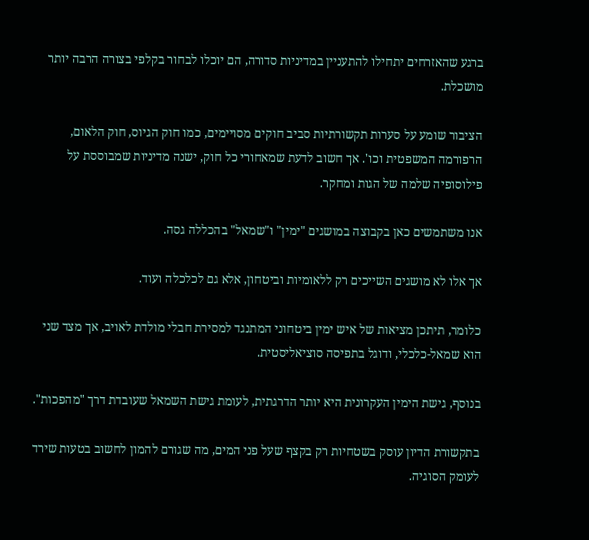ברגע שהאזרחים יתחילו להתעניין במדיניות סדורה, הם יוכלו לבחור בקלפי בצורה הרבה יותר מושכלת.

הציבור שומע על סערות תקשורתיות סביב חוקים מסויימים, כמו חוק הגיוס, חוק הלאום, הרפורמה המשפטית וכו'. אך חשוב לדעת שמאחורי כל חוק, ישנה מדיניות שמבוססת על פילוסופיה שלמה של הגות ומחקר.

אנו משתמשים כאן בקבוצה במושגים "ימין" ו"שמאל" בהכללה גסה.

אך אלו לא מושגים השייכים רק ללאומיות וביטחון, אלא גם לכלכלה ועוד.

כלומר, תיתכן מציאות של איש ימין ביטחוני המתנגד למסירת חבלי מולדת לאויב, אך מצד שני הוא שמאל-כלכלי, ודוגל בתפיסה סוציאליסטית.

בנוסף, גישת הימין העקרונית היא יותר הדרגתית, לעומת גישת השמאל שעובדת דרך "מהפכות".

בתקשורת הדיון עוסק בשטחיות רק בקצף שעל פני המים, מה שגורם להמון לחשוב בטעות שירד לעומק הסוגיה.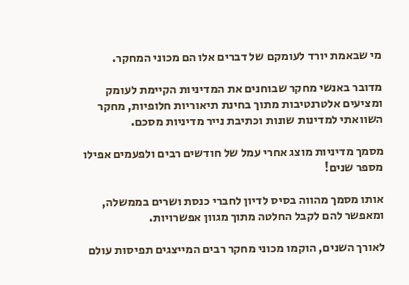מי שבאמת יורד לעומקם של דברים אלו הם מכוני המחקר.

מדובר באנשי מחקר שבוחנים את המדיניות הקיימת לעומק ומציעים אלטרנטיבות מתוך בחינת תיאוריות חלופיות, מחקר השוואתי למדינות שונות וכתיבת נייר מדיניות מסכם.

מסמך מדיניות מוצג אחרי עמל של חודשים רבים ולפעמים אפילו מספר שנים!

אותו מסמך מהווה בסיס לדיון לחברי כנסת ושרים בממשלה, ומאפשר להם לקבל החלטה מתוך מגוון אפשרויות.

לאורך השנים, הוקמו מכוני מחקר רבים המייצגים תפיסות עולם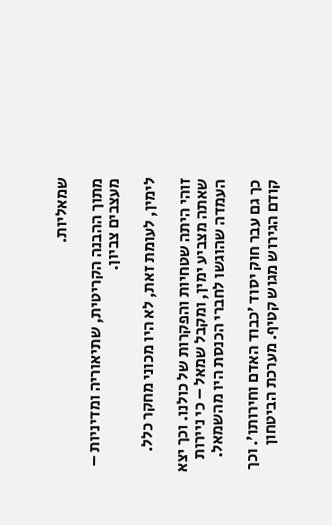שמאליות.

מתוך ההבנה הקריטית, שתיאוריה ומדיניות – מעצבים צביון.

לימין, לעומת זאת, לא היו מכוני מחקר כלל.

זוהי היתה שטחיות והפקרות של כולנו. וכך יצא שאתה מצביע ימין, ומקבל שמאל – כי ניירות העמדה שהוגשו לחברי הכנסת היו מהשמאל.

כך גם עבר חוק יסוד ׳כבוד האדם וחירותו׳. וכך קודם הגירוש מגוש קטיף. מערכת הביטחון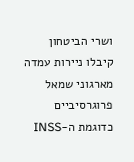ושרי הביטחון קיבלו ניירות עמדה מארגוני שמאל פרוגרסיביים כדוגמת ה-INSS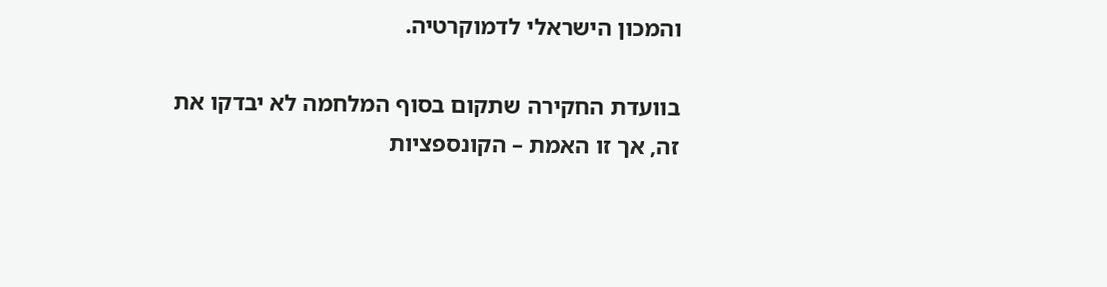והמכון הישראלי לדמוקרטיה.

בוועדת החקירה שתקום בסוף המלחמה לא יבדקו את זה, אך זו האמת – הקונספציות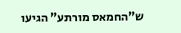ש"החמאס מורתע" הגיעו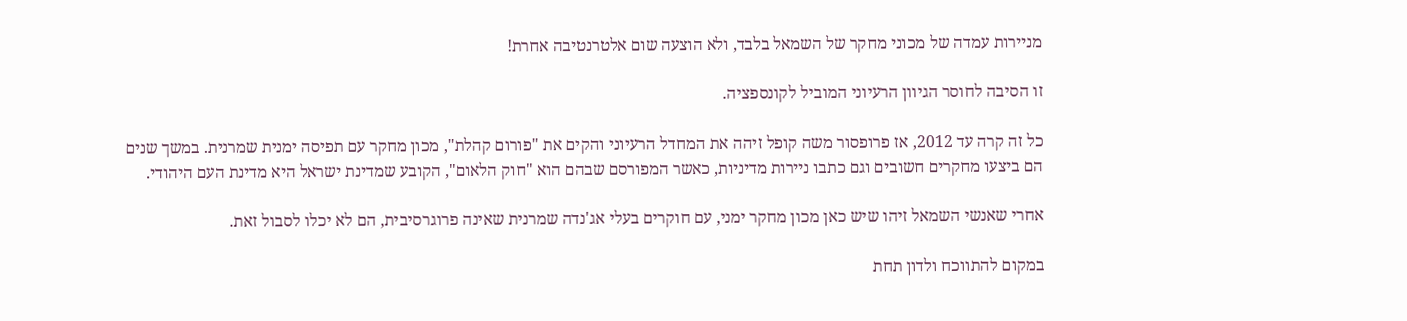מניירות עמדה של מכוני מחקר של השמאל בלבד, ולא הוצעה שום אלטרנטיבה אחרת!

זו הסיבה לחוסר הגיוון הרעיוני המוביל לקונספציה.

כל זה קרה עד 2012, אז פרופסור משה קופל זיהה את המחדל הרעיוני והקים את "פורום קהלת", מכון מחקר עם תפיסה ימנית שמרנית. במשך שנים הם ביצעו מחקרים חשובים וגם כתבו ניירות מדיניות, כאשר המפורסם שבהם הוא "חוק הלאום", הקובע שמדינת ישראל היא מדינת העם היהודי.

אחרי שאנשי השמאל זיהו שיש כאן מכון מחקר ימני, עם חוקרים בעלי אג'נדה שמרנית שאינה פרוגרסיבית, הם לא יכלו לסבול זאת.

במקום להתווכח ולדון תחת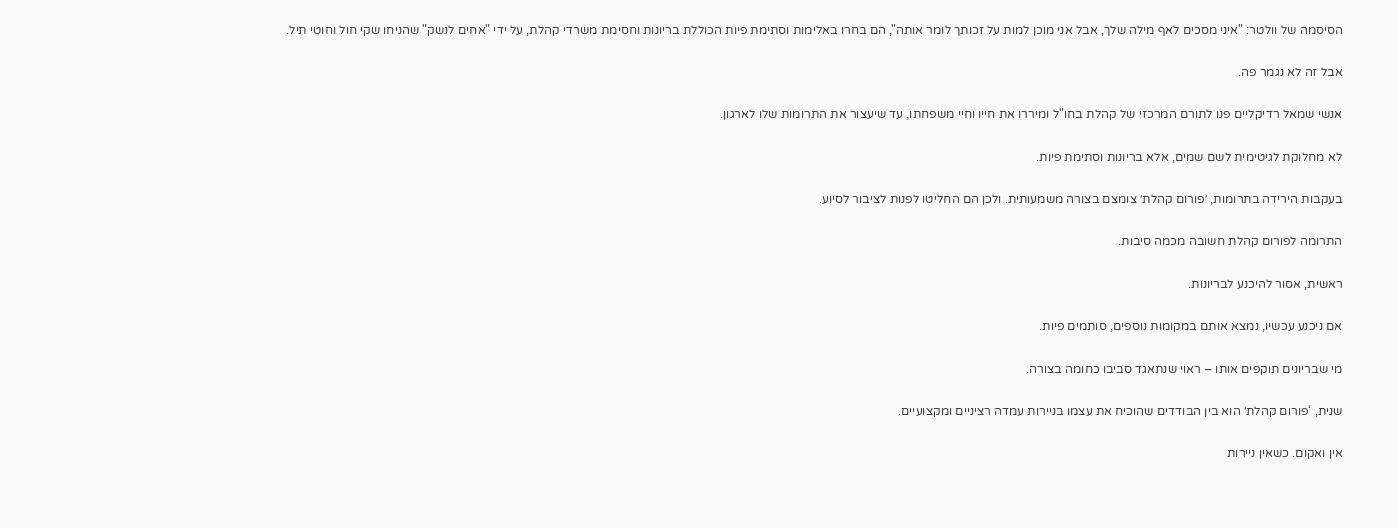הסיסמה של וולטר: "איני מסכים לאף מילה שלך, אבל אני מוכן למות על זכותך לומר אותה", הם בחרו באלימות וסתימת פיות הכוללת בריונות וחסימת משרדי קהלת, על ידי "אחים לנשק" שהניחו שקי חול וחוטי תיל.

אבל זה לא נגמר פה.

אנשי שמאל רדיקליים פנו לתורם המרכזי של קהלת בחו"ל ומיררו את חייו וחיי משפחתו, עד שיעצור את התרומות שלו לארגון.

לא מחלוקת לגיטימית לשם שמים, אלא בריונות וסתימת פיות.

בעקבות הירידה בתרומות, ׳פורום קהלת׳ צומצם בצורה משמעותית. ולכן הם החליטו לפנות לציבור לסיוע.

התרומה לפורום קהלת חשובה מכמה סיבות.

ראשית, אסור להיכנע לבריונות.

אם ניכנע עכשיו, נמצא אותם במקומות נוספים, סותמים פיות.

מי שבריונים תוקפים אותו – ראוי שנתאגד סביבו כחומה בצורה.

שנית, ‘פורום קהלת׳ הוא בין הבודדים שהוכיח את עצמו בניירות עמדה רציניים ומקצועיים.

אין ואקום. כשאין ניירות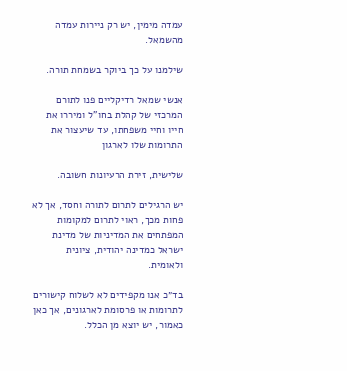עמדה מימין, יש רק ניירות עמדה מהשמאל.

שילמנו על כך ביוקר בשמחת תורה.

אנשי שמאל רדיקליים פנו לתורם המרכזי של קהלת בחו"ל ומיררו את חייו וחיי משפחתו, עד שיעצור את התרומות שלו לארגון

שלישית, זירת הרעיונות חשובה.

יש הרגילים לתרום לתורה וחסד, אך לא פחות מכך, ראוי לתרום למקומות המפתחים את המדיניות של מדינת ישראל כמדינה יהודית, ציונית ולאומית.

בד״כ אנו מקפידים לא לשלוח קישורים לתרומות או פרסומת לארגונים, אך כאן כאמור, יש יוצא מן הכלל.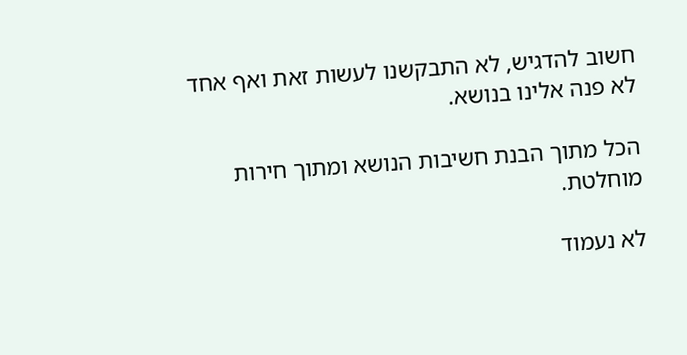חשוב להדגיש, לא התבקשנו לעשות זאת ואף אחד לא פנה אלינו בנושא.

הכל מתוך הבנת חשיבות הנושא ומתוך חירות מוחלטת.

לא נעמוד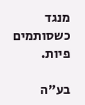מנגד כשסותמים פיות.

בע"ה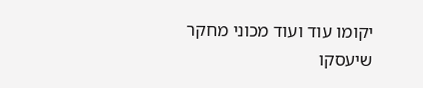יקומו עוד ועוד מכוני מחקר שיעסקו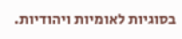בסוגיות לאומיות ויהודיות.